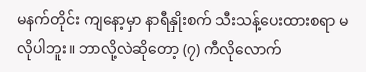မနက်တိုင်း ကျနော့မှာ နာရီနှိုးစက် သီးသန့်ပေးထားစရာ မလိုပါဘူး။ ဘာလို့လဲဆိုတော့ (၇) ကီလိုလောက်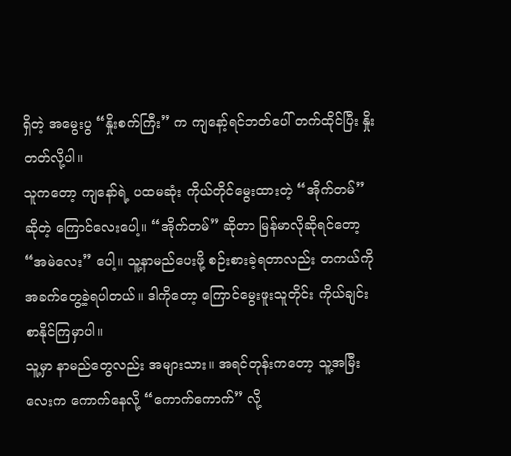ရှိတဲ့ အမွေးပွ “နှိုးစက်ကြီး” က ကျနော့်ရင်ဘတ်ပေါ် တက်ထိုင်ပြီး နှိုးတတ်လို့ပါ။
သူကတော့ ကျနော်ရဲ့ ပထမဆုံး ကိုယ်တိုင်မွေးထားတဲ့ “အိုက်တမ်” ဆိုတဲ့ ကြောင်လေးပေါ့။ “အိုက်တမ်” ဆိုတာ မြန်မာလိုဆိုရင်တော့ “အမဲလေး” ပေါ့။ သူ့နာမည်ပေးဖို့ စဉ်းစားခဲ့ရတာလည်း တကယ်ကို အခက်တွေ့ခဲ့ရပါတယ်။ ဒါကိုတော့ ကြောင်မွေးဖူးသူတိုင်း ကိုယ်ချင်းစာနိုင်ကြမှာပါ။
သူ့မှာ နာမည်တွေလည်း အများသား။ အရင်တုန်းကတော့ သူ့အမြီးလေးက ကောက်နေလို့ “ကောက်ကောက်” လို့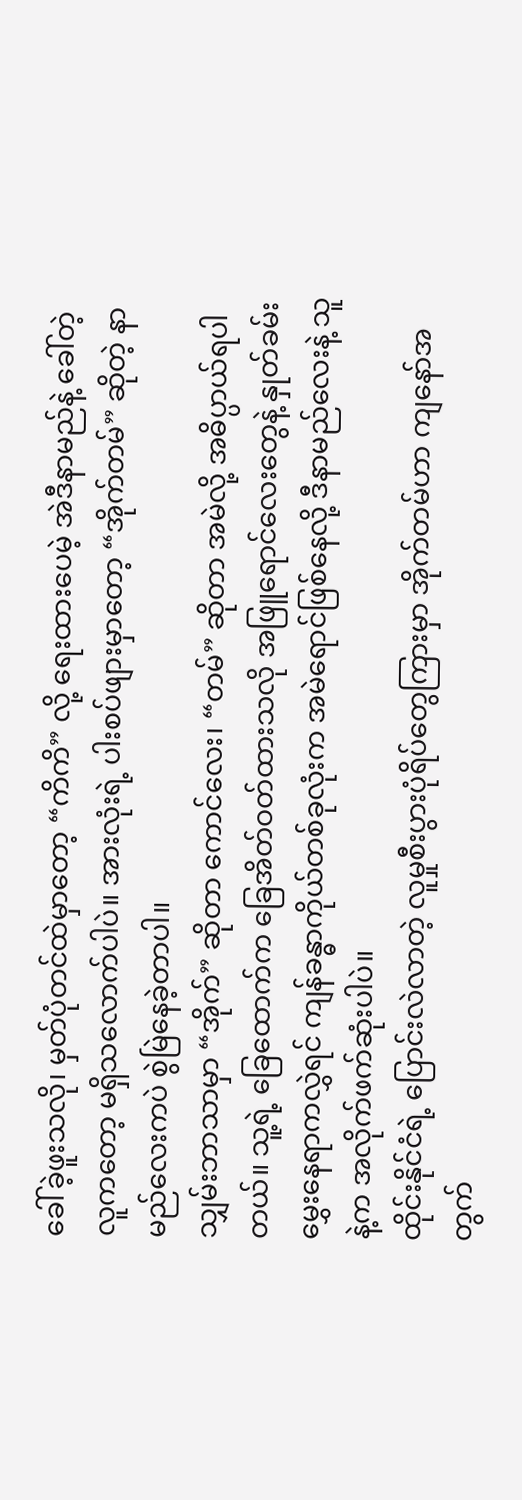ခေါ်ခဲ့ဖူးသလို၊ မှတ်ပုံတင်ထဲမှာတော့ “ကိကိ” လို့ ရေးထားပေမဲ့ အဲဒီနာမည်နဲ့ ခေါ်တဲ့လူကတော့ မရှိသလောက်ပါပဲ။ အားလုံးရဲ့ ပါးစပ်ဖျားမှာတော့ “အိုက်တမ်” ဆိုတဲ့ နာမည်လေးကပဲ စွဲမြဲနေခဲ့တာပါ။
သျှမ်းဘာသာမှာ “အိုက်” ဆိုတာ ကောင်လေး၊ “တမ်” ဆိုတာ အမဲလို့ အဓိပ္ပာယ်ရပါတယ်။ သူ့ရဲ့ ခြေထောက်က ခြေအိတ်ဝတ်ထားသလို အဖြူရောင်လေးတွေနဲ့ နှုတ်ခမ်းမွှေးနေရာကလွှဲရင် ကျန်ခန္ဓာကိုယ်တစ်ခုလုံးက အမဲရောင်ဖြစ်နေလို့ ဒီနာမည်လေးနဲ့ သူနဲ့က အလိုက်ဖက်ဆုံးပါပဲ။
ထိုင်းနိုင်ငံရဲ့ ပြောင်းလဲလာတဲ့ လူမှုစီးပွားပုံရိပ်တွေကြားမှာ အိုက်တမ်ဟာ ကျနော်အတွက်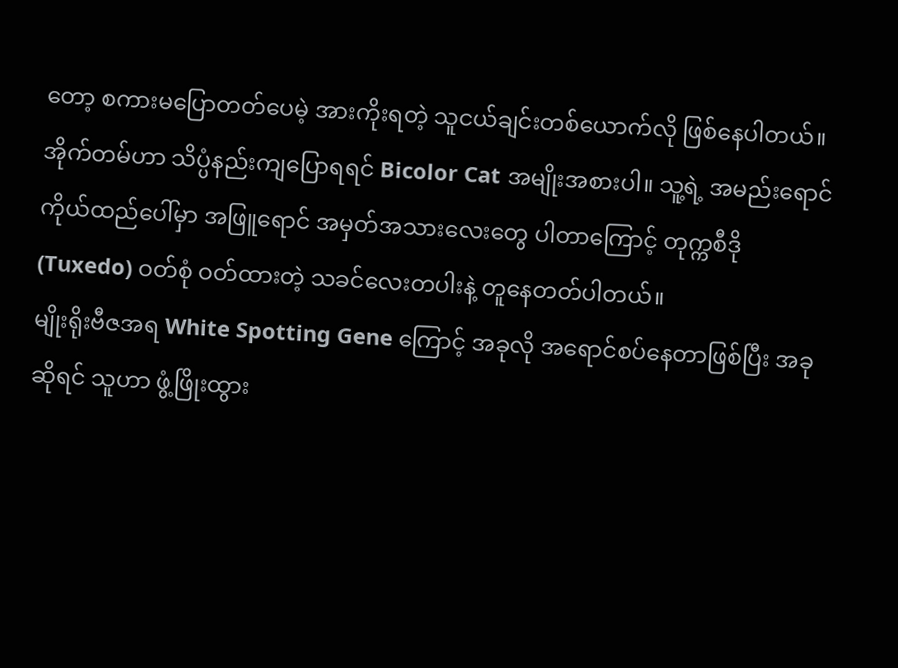တော့ စကားမပြောတတ်ပေမဲ့ အားကိုးရတဲ့ သူငယ်ချင်းတစ်ယောက်လို ဖြစ်နေပါတယ်။
အိုက်တမ်ဟာ သိပ္ပံနည်းကျပြောရရင် Bicolor Cat အမျိုးအစားပါ။ သူ့ရဲ့ အမည်းရောင်ကိုယ်ထည်ပေါ်မှာ အဖြူရောင် အမှတ်အသားလေးတွေ ပါတာကြောင့် တုက္ကစီဒို (Tuxedo) ဝတ်စုံ ဝတ်ထားတဲ့ သခင်လေးတပါးနဲ့ တူနေတတ်ပါတယ်။
မျိုးရိုးဗီဇအရ White Spotting Gene ကြောင့် အခုလို အရောင်စပ်နေတာဖြစ်ပြီး အခုဆိုရင် သူဟာ ဖွံ့ဖြိုးထွား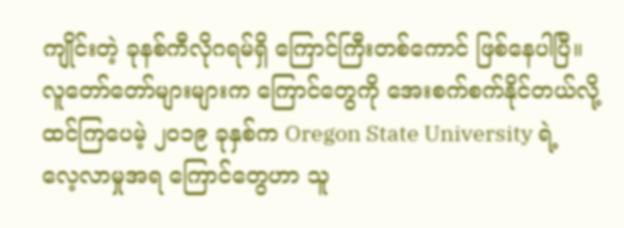ကျိုင်းတဲ့ ခုနစ်ကီလိုဂရမ်ရှိ ကြောင်ကြီးတစ်ကောင် ဖြစ်နေပါပြီ။
လူတော်တော်များများက ကြောင်တွေကို အေးစက်စက်နိုင်တယ်လို့ ထင်ကြပေမဲ့ ၂၀၁၉ ခုနှစ်က Oregon State University ရဲ့ လေ့လာမှုအရ ကြောင်တွေဟာ သူ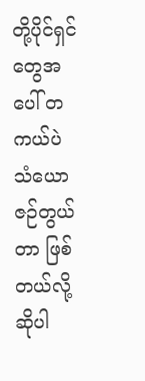တို့ပိုင်ရှင်တွေအပေါ် တကယ်ပဲ သံယောဇဉ်တွယ်တာ ဖြစ်တယ်လို့ ဆိုပါ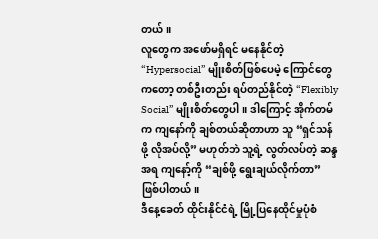တယ်။
လူတွေက အဖော်မရှိရင် မနေနိုင်တဲ့ “Hypersocial” မျိုးစိတ်ဖြစ်ပေမဲ့ ကြောင်တွေကတော့ တစ်ဦးတည်း ရပ်တည်နိုင်တဲ့ “Flexibly Social” မျိုးစိတ်တွေပါ။ ဒါကြောင့် အိုက်တမ်က ကျနော်ကို ချစ်တယ်ဆိုတာဟာ သူ “ရှင်သန်ဖို့ လိုအပ်လို့” မဟုတ်ဘဲ သူ့ရဲ့ လွတ်လပ်တဲ့ ဆန္ဒအရ ကျနော့်ကို “ချစ်ဖို့ ရွေးချယ်လိုက်တာ” ဖြစ်ပါတယ်။
ဒီနေ့ခေတ် ထိုင်းနိုင်ငံရဲ့ မြို့ပြနေထိုင်မှုပုံစံ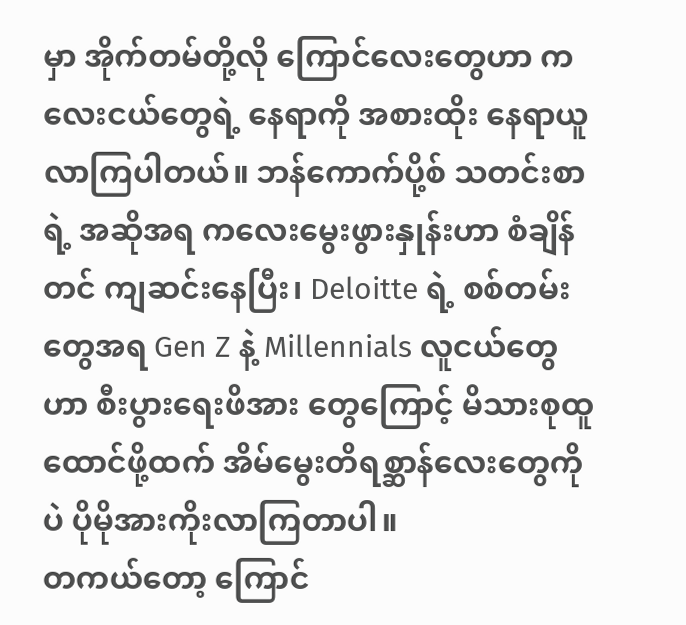မှာ အိုက်တမ်တို့လို ကြောင်လေးတွေဟာ ကလေးငယ်တွေရဲ့ နေရာကို အစားထိုး နေရာယူလာကြပါတယ်။ ဘန်ကောက်ပို့စ် သတင်းစာရဲ့ အဆိုအရ ကလေးမွေးဖွားနှုန်းဟာ စံချိန်တင် ကျဆင်းနေပြီး၊ Deloitte ရဲ့ စစ်တမ်းတွေအရ Gen Z နဲ့ Millennials လူငယ်တွေဟာ စီးပွားရေးဖိအား တွေကြောင့် မိသားစုထူထောင်ဖို့ထက် အိမ်မွေးတိရစ္ဆာန်လေးတွေကိုပဲ ပိုမိုအားကိုးလာကြတာပါ။
တကယ်တော့ ကြောင်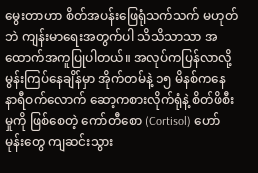မွေးတာဟာ စိတ်အပန်းဖြေရုံသက်သက် မဟုတ်ဘဲ ကျန်းမာရေးအတွက်ပါ သိသိသာသာ အထောက်အကူပြုပါတယ်။ အလုပ်ကပြန်လာလို့ မွန်းကြပ်နေချိန်မှာ အိုက်တမ်နဲ့ ၁၅ မိနစ်ကနေ နာရီဝက်လောက် ဆော့ကစားလိုက်ရုံနဲ့ စိတ်ဖိစီးမှုကို ဖြစ်စေတဲ့ ကော်တီစော (Cortisol) ဟော်မုန်းတွေ ကျဆင်းသွား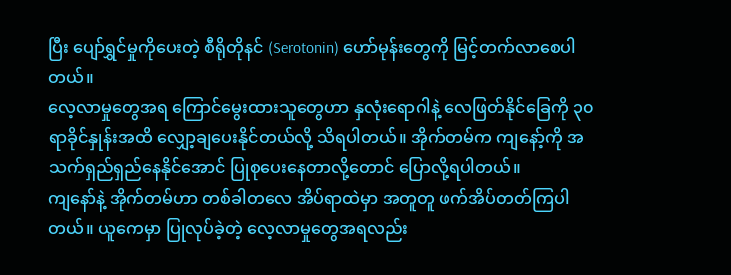ပြီး ပျော်ရွှင်မှုကိုပေးတဲ့ စီရိုတိုနင် (Serotonin) ဟော်မုန်းတွေကို မြင့်တက်လာစေပါတယ်။
လေ့လာမှုတွေအရ ကြောင်မွေးထားသူတွေဟာ နှလုံးရောဂါနဲ့ လေဖြတ်နိုင်ခြေကို ၃၀ ရာခိုင်နှုန်းအထိ လျှော့ချပေးနိုင်တယ်လို့ သိရပါတယ်။ အိုက်တမ်က ကျနော့်ကို အသက်ရှည်ရှည်နေနိုင်အောင် ပြုစုပေးနေတာလို့တောင် ပြောလို့ရပါတယ်။
ကျနော်နဲ့ အိုက်တမ်ဟာ တစ်ခါတလေ အိပ်ရာထဲမှာ အတူတူ ဖက်အိပ်တတ်ကြပါတယ်။ ယူကေမှာ ပြုလုပ်ခဲ့တဲ့ လေ့လာမှုတွေအရလည်း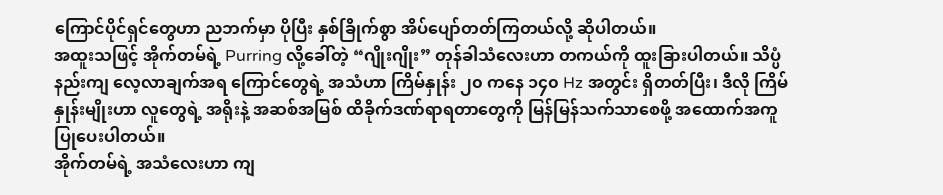ကြောင်ပိုင်ရှင်တွေဟာ ညဘက်မှာ ပိုပြီး နှစ်ခြိုက်စွာ အိပ်ပျော်တတ်ကြတယ်လို့ ဆိုပါတယ်။
အထူးသဖြင့် အိုက်တမ်ရဲ့ Purring လို့ခေါ်တဲ့ “ဂျိုးဂျိုး” တုန်ခါသံလေးဟာ တကယ်ကို ထူးခြားပါတယ်။ သိပ္ပံနည်းကျ လေ့လာချက်အရ ကြောင်တွေရဲ့ အသံဟာ ကြိမ်နှုန်း ၂၀ ကနေ ၁၄၀ Hz အတွင်း ရှိတတ်ပြီး၊ ဒီလို ကြိမ်နှုန်းမျိုးဟာ လူတွေရဲ့ အရိုးနဲ့ အဆစ်အမြစ် ထိခိုက်ဒဏ်ရာရတာတွေကို မြန်မြန်သက်သာစေဖို့ အထောက်အကူပြုပေးပါတယ်။
အိုက်တမ်ရဲ့ အသံလေးဟာ ကျ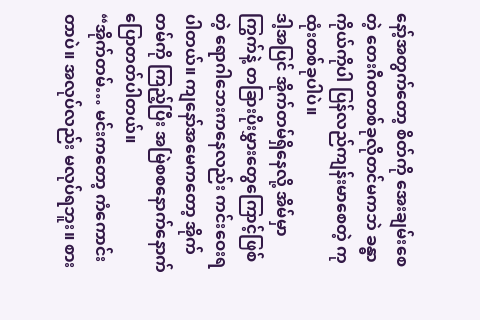နော့်အတွက်တော့ စိတ်ကို အေးချမ်းစေတဲ့ တေးဂီတတစ်ခုလိုတင်မကဘဲ ခန္ဓာကိုယ်ကိုပါ ပြန်လည်ကျန်းမာစေတဲ့ ကုထုံးတစ်ခုပါပဲ။
ဒါ့အပြင် အိုက်တမ်ရှိနေလို့ အိမ်မှာ ကြွက်နဲ့ တခြားပိုးမွှားတွေကြောင့်ဖြစ်တဲ့ ရောဂါဘေးကနေလည်း ကင်းဝေးရပါတယ်။ ကျနော်အမေကတော့ အိုက်တမ်ကို ကြည့်ပြီး အမြဲစစနောက်နောက် ပြောတတ်ပါတယ်။
“အိုက်တမ်… မင်းကတော့ ကံကောင်းတာပဲ။ အလုပ်လည်း မလုပ်ရဘူး။ စား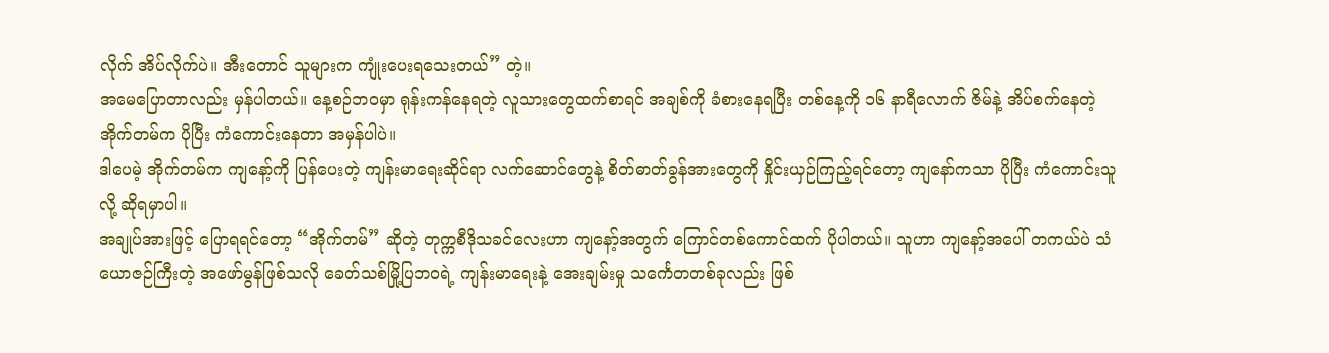လိုက် အိပ်လိုက်ပဲ။ အီးတောင် သူများက ကျုံးပေးရသေးတယ်” တဲ့။
အမေပြောတာလည်း မှန်ပါတယ်။ နေ့စဉ်ဘဝမှာ ရုန်းကန်နေရတဲ့ လူသားတွေထက်စာရင် အချစ်ကို ခံစားနေရပြီး တစ်နေ့ကို ၁၆ နာရီလောက် ဇိမ်နဲ့ အိပ်စက်နေတဲ့ အိုက်တမ်က ပိုပြီး ကံကောင်းနေတာ အမှန်ပါပဲ။
ဒါပေမဲ့ အိုက်တမ်က ကျနော့်ကို ပြန်ပေးတဲ့ ကျန်းမာရေးဆိုင်ရာ လက်ဆောင်တွေနဲ့ စိတ်ဓာတ်ခွန်အားတွေကို နှိုင်းယှဉ်ကြည့်ရင်တော့ ကျနော်ကသာ ပိုပြီး ကံကောင်းသူလို့ ဆိုရမှာပါ။
အချုပ်အားဖြင့် ပြောရရင်တော့ “အိုက်တမ်” ဆိုတဲ့ တုက္ကစီဒိုသခင်လေးဟာ ကျနော့်အတွက် ကြောင်တစ်ကောင်ထက် ပိုပါတယ်။ သူဟာ ကျနော့်အပေါ် တကယ်ပဲ သံယောဇဉ်ကြီးတဲ့ အဖော်မွန်ဖြစ်သလို ခေတ်သစ်မြို့ပြဘဝရဲ့ ကျန်းမာရေးနဲ့ အေးချမ်းမှု သင်္ကေတတစ်ခုလည်း ဖြစ်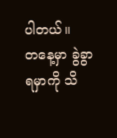ပါတယ်။
တနေ့မှာ ခွဲခွာရမှာကို သိ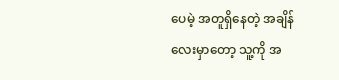ပေမဲ့ အတူရှိနေတဲ့ အချိန်လေးမှာတော့ သူ့ကို အ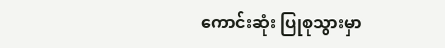ကောင်းဆုံး ပြုစုသွားမှာ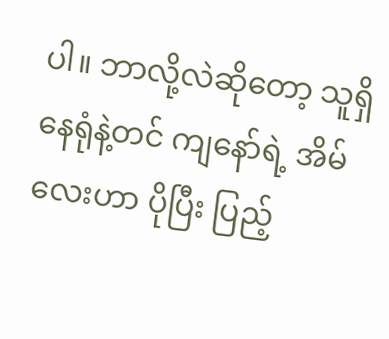ပါ။ ဘာလို့လဲဆိုတော့ သူရှိနေရုံနဲ့တင် ကျနော်ရဲ့ အိမ်လေးဟာ ပိုပြီး ပြည့်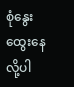စုံနွေးထွေးနေလို့ပါ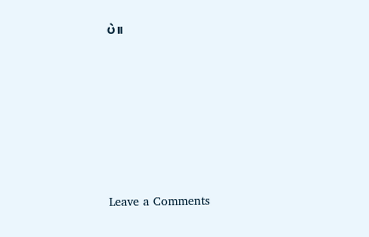ပဲ။








Leave a Comments